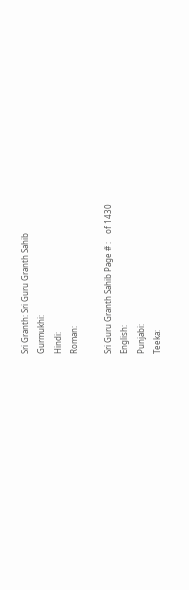Sri Granth: Sri Guru Granth Sahib
Gurmukhi:
Hindi:
Roman:

Sri Guru Granth Sahib Page # :    of 1430
English:
Punjabi:
Teeka: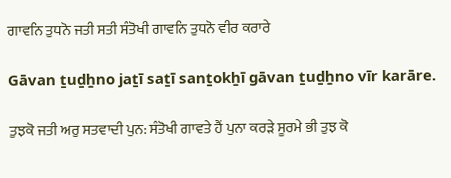ਗਾਵਨਿ ਤੁਧਨੋ ਜਤੀ ਸਤੀ ਸੰਤੋਖੀ ਗਾਵਨਿ ਤੁਧਨੋ ਵੀਰ ਕਰਾਰੇ

Gāvan ṯuḏẖno jaṯī saṯī sanṯokẖī gāvan ṯuḏẖno vīr karāre.

ਤੁਝਕੋ ਜਤੀ ਅਰੁ ਸਤਵਾਦੀ ਪੁਨ: ਸੰਤੋਖੀ ਗਾਵਤੇ ਹੈਂ ਪੁਨਾ ਕਰੜੇ ਸੂਰਮੇ ਭੀ ਤੁਝ ਕੋ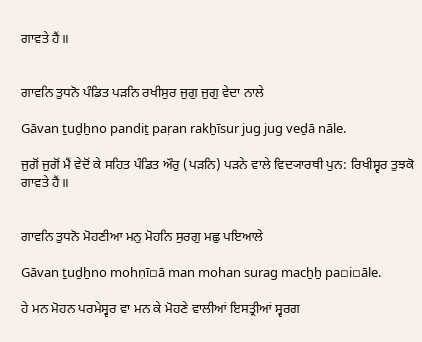ਗਾਵਤੇ ਹੈਂ॥


ਗਾਵਨਿ ਤੁਧਨੋ ਪੰਡਿਤ ਪੜਨਿ ਰਖੀਸੁਰ ਜੁਗੁ ਜੁਗੁ ਵੇਦਾ ਨਾਲੇ

Gāvan ṯuḏẖno pandiṯ paṛan rakẖīsur jug jug veḏā nāle.

ਜੁਗੋਂ ਜੁਗੋਂ ਮੈਂ ਵੇਦੋਂ ਕੇ ਸਹਿਤ ਪੰਡਿਤ ਔਰੁ (ਪੜਨਿ) ਪੜਨੇ ਵਾਲੇ ਵਿਦ੍ਯਾਰਥੀ ਪੁਨ: ਰਿਖੀਸ੍ਵਰ ਤੁਝਕੋ ਗਾਵਤੇ ਹੈਂ॥


ਗਾਵਨਿ ਤੁਧਨੋ ਮੋਹਣੀਆ ਮਨੁ ਮੋਹਨਿ ਸੁਰਗੁ ਮਛੁ ਪਇਆਲੇ

Gāvan ṯuḏẖno mohṇī▫ā man mohan surag macẖẖ pa▫i▫āle.

ਹੇ ਮਨ ਮੋਹਨ ਪਰਮੇਸ੍ਵਰ ਵਾ ਮਨ ਕੇ ਮੋਹਣੇ ਵਾਲੀਆਂ ਇਸਤ੍ਰੀਆਂ ਸ੍ਵਰਗ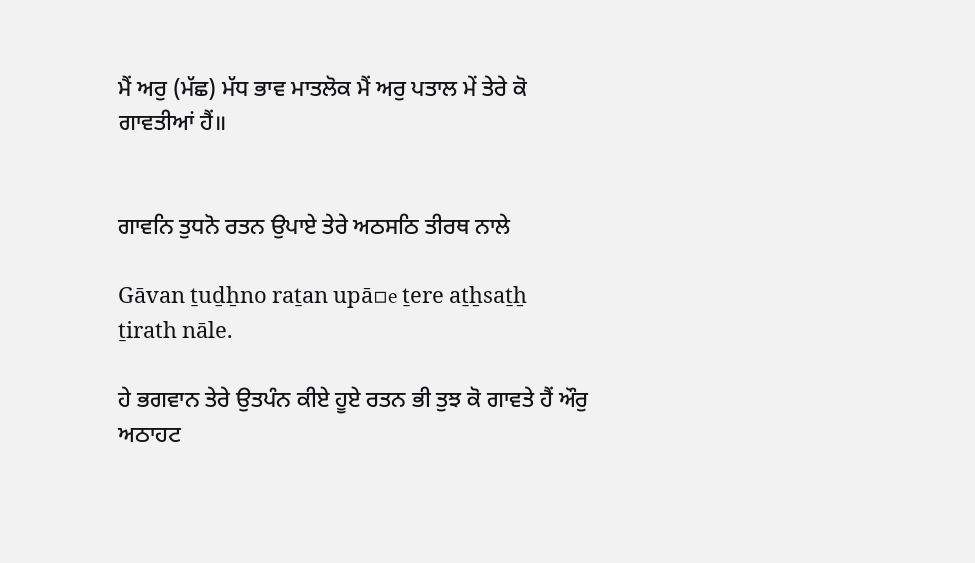ਮੈਂ ਅਰੁ (ਮੱਛ) ਮੱਧ ਭਾਵ ਮਾਤਲੋਕ ਮੈਂ ਅਰੁ ਪਤਾਲ ਮੇਂ ਤੇਰੇ ਕੋ ਗਾਵਤੀਆਂ ਹੈਂ॥


ਗਾਵਨਿ ਤੁਧਨੋ ਰਤਨ ਉਪਾਏ ਤੇਰੇ ਅਠਸਠਿ ਤੀਰਥ ਨਾਲੇ

Gāvan ṯuḏẖno raṯan upā▫e ṯere aṯẖsaṯẖ ṯirath nāle.

ਹੇ ਭਗਵਾਨ ਤੇਰੇ ਉਤਪੰਨ ਕੀਏ ਹੂਏ ਰਤਨ ਭੀ ਤੁਝ ਕੋ ਗਾਵਤੇ ਹੈਂ ਔਰੁ ਅਠਾਹਟ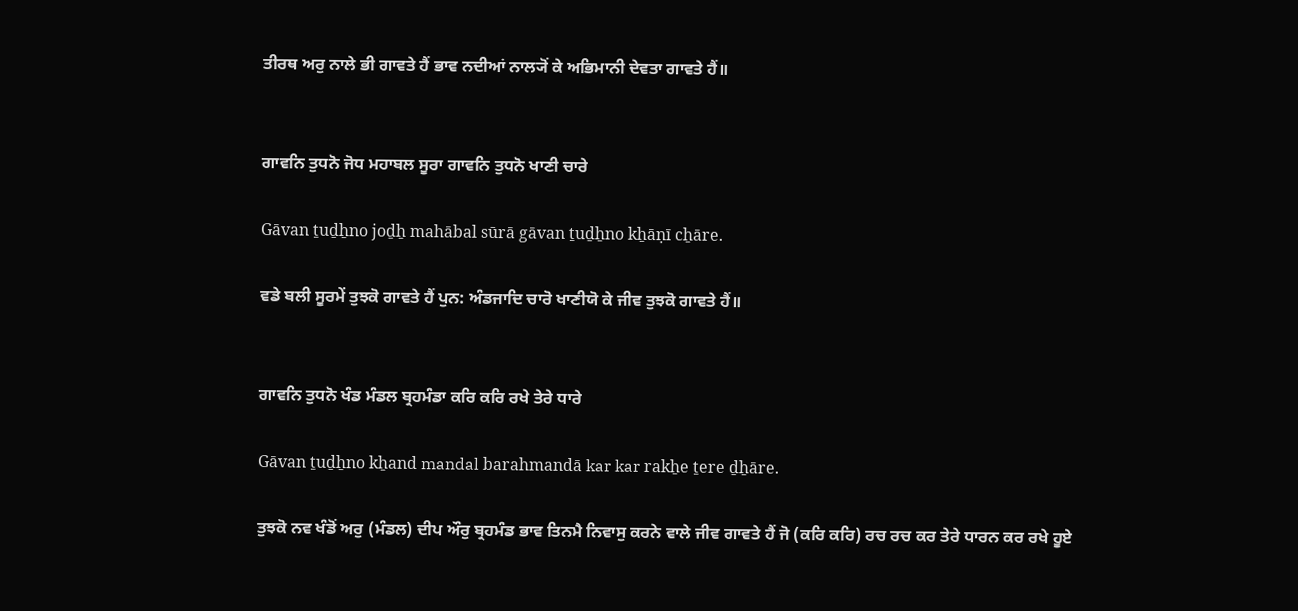ਤੀਰਥ ਅਰੁ ਨਾਲੇ ਭੀ ਗਾਵਤੇ ਹੈਂ ਭਾਵ ਨਦੀਆਂ ਨਾਲ੍ਯੋਂ ਕੇ ਅਭਿਮਾਨੀ ਦੇਵਤਾ ਗਾਵਤੇ ਹੈਂ॥


ਗਾਵਨਿ ਤੁਧਨੋ ਜੋਧ ਮਹਾਬਲ ਸੂਰਾ ਗਾਵਨਿ ਤੁਧਨੋ ਖਾਣੀ ਚਾਰੇ

Gāvan ṯuḏẖno joḏẖ mahābal sūrā gāvan ṯuḏẖno kẖāṇī cẖāre.

ਵਡੇ ਬਲੀ ਸੂਰਮੇਂ ਤੁਝਕੋ ਗਾਵਤੇ ਹੈਂ ਪੁਨ: ਅੰਡਜਾਦਿ ਚਾਰੋ ਖਾਣੀਯੋ ਕੇ ਜੀਵ ਤੁਝਕੋ ਗਾਵਤੇ ਹੈਂ॥


ਗਾਵਨਿ ਤੁਧਨੋ ਖੰਡ ਮੰਡਲ ਬ੍ਰਹਮੰਡਾ ਕਰਿ ਕਰਿ ਰਖੇ ਤੇਰੇ ਧਾਰੇ

Gāvan ṯuḏẖno kẖand mandal barahmandā kar kar rakẖe ṯere ḏẖāre.

ਤੁਝਕੋ ਨਵ ਖੰਡੋਂ ਅਰੁ (ਮੰਡਲ) ਦੀਪ ਔਰੁ ਬ੍ਰਹਮੰਡ ਭਾਵ ਤਿਨਮੈ ਨਿਵਾਸੁ ਕਰਨੇ ਵਾਲੇ ਜੀਵ ਗਾਵਤੇ ਹੈਂ ਜੋ (ਕਰਿ ਕਰਿ) ਰਚ ਰਚ ਕਰ ਤੇਰੇ ਧਾਰਨ ਕਰ ਰਖੇ ਹੂਏ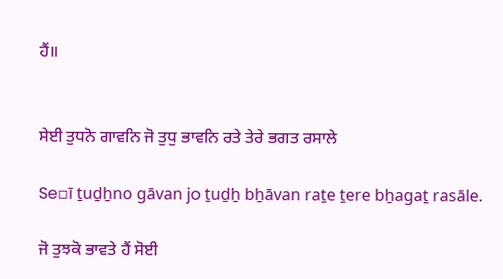ਹੈਂ॥


ਸੇਈ ਤੁਧਨੋ ਗਾਵਨਿ ਜੋ ਤੁਧੁ ਭਾਵਨਿ ਰਤੇ ਤੇਰੇ ਭਗਤ ਰਸਾਲੇ

Se▫ī ṯuḏẖno gāvan jo ṯuḏẖ bẖāvan raṯe ṯere bẖagaṯ rasāle.

ਜੋ ਤੁਝਕੋ ਭਾਵਤੇ ਹੈਂ ਸੋਈ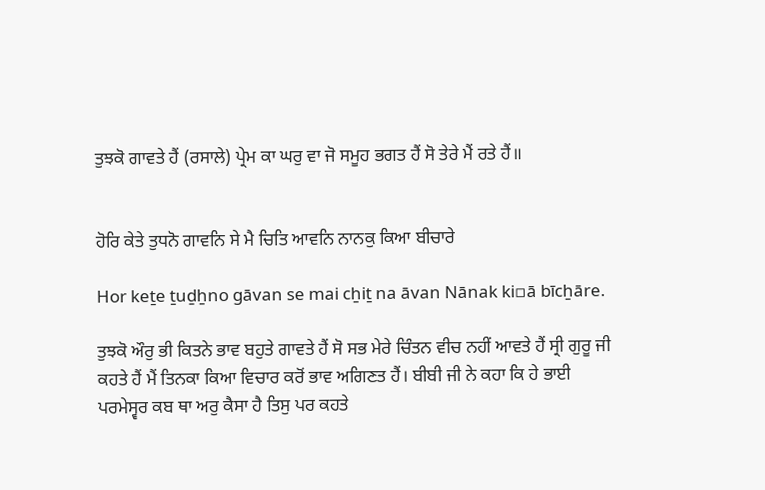ਤੁਝਕੋ ਗਾਵਤੇ ਹੈਂ (ਰਸਾਲੇ) ਪ੍ਰੇਮ ਕਾ ਘਰੁ ਵਾ ਜੋ ਸਮੂਹ ਭਗਤ ਹੈਂ ਸੋ ਤੇਰੇ ਮੈਂ ਰਤੇ ਹੈਂ॥


ਹੋਰਿ ਕੇਤੇ ਤੁਧਨੋ ਗਾਵਨਿ ਸੇ ਮੈ ਚਿਤਿ ਆਵਨਿ ਨਾਨਕੁ ਕਿਆ ਬੀਚਾਰੇ

Hor keṯe ṯuḏẖno gāvan se mai cẖiṯ na āvan Nānak ki▫ā bīcẖāre.

ਤੁਝਕੋ ਔਰੁ ਭੀ ਕਿਤਨੇ ਭਾਵ ਬਹੁਤੇ ਗਾਵਤੇ ਹੈਂ ਸੋ ਸਭ ਮੇਰੇ ਚਿੰਤਨ ਵੀਚ ਨਹੀਂ ਆਵਤੇ ਹੈਂ ਸ੍ਰੀ ਗੁਰੂ ਜੀ ਕਹਤੇ ਹੈਂ ਮੈਂ ਤਿਨਕਾ ਕਿਆ ਵਿਚਾਰ ਕਰੋਂ ਭਾਵ ਅਗਿਣਤ ਹੈਂ। ਬੀਬੀ ਜੀ ਨੇ ਕਹਾ ਕਿ ਹੇ ਭਾਈ ਪਰਮੇਸ੍ਵਰ ਕਬ ਥਾ ਅਰੁ ਕੈਸਾ ਹੈ ਤਿਸੁ ਪਰ ਕਹਤੇ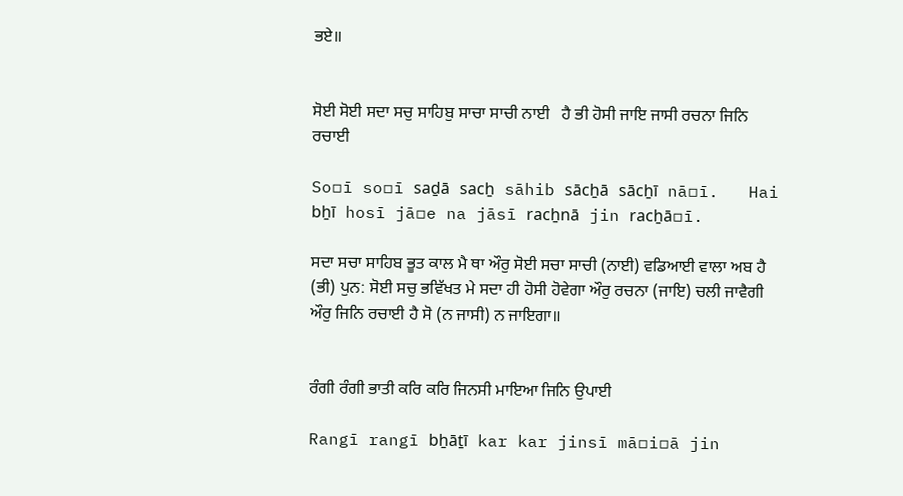ਭਏ॥


ਸੋਈ ਸੋਈ ਸਦਾ ਸਚੁ ਸਾਹਿਬੁ ਸਾਚਾ ਸਾਚੀ ਨਾਈ   ਹੈ ਭੀ ਹੋਸੀ ਜਾਇ ਜਾਸੀ ਰਚਨਾ ਜਿਨਿ ਰਚਾਈ

So▫ī so▫ī saḏā sacẖ sāhib sācẖā sācẖī nā▫ī.   Hai bẖī hosī jā▫e na jāsī racẖnā jin racẖā▫ī.

ਸਦਾ ਸਚਾ ਸਾਹਿਬ ਭੂਤ ਕਾਲ ਮੈ ਥਾ ਔਰੁ ਸੋਈ ਸਚਾ ਸਾਚੀ (ਨਾਈ) ਵਡਿਆਈ ਵਾਲਾ ਅਬ ਹੈ (ਭੀ) ਪੁਨ: ਸੋਈ ਸਚੁ ਭਵਿੱਖਤ ਮੇ ਸਦਾ ਹੀ ਹੋਸੀ ਹੋਵੇਗਾ ਔਰੁ ਰਚਨਾ (ਜਾਇ) ਚਲੀ ਜਾਵੈਗੀ ਔਰੁ ਜਿਨਿ ਰਚਾਈ ਹੈ ਸੋ (ਨ ਜਾਸੀ) ਨ ਜਾਇਗਾ॥


ਰੰਗੀ ਰੰਗੀ ਭਾਤੀ ਕਰਿ ਕਰਿ ਜਿਨਸੀ ਮਾਇਆ ਜਿਨਿ ਉਪਾਈ

Rangī rangī bẖāṯī kar kar jinsī mā▫i▫ā jin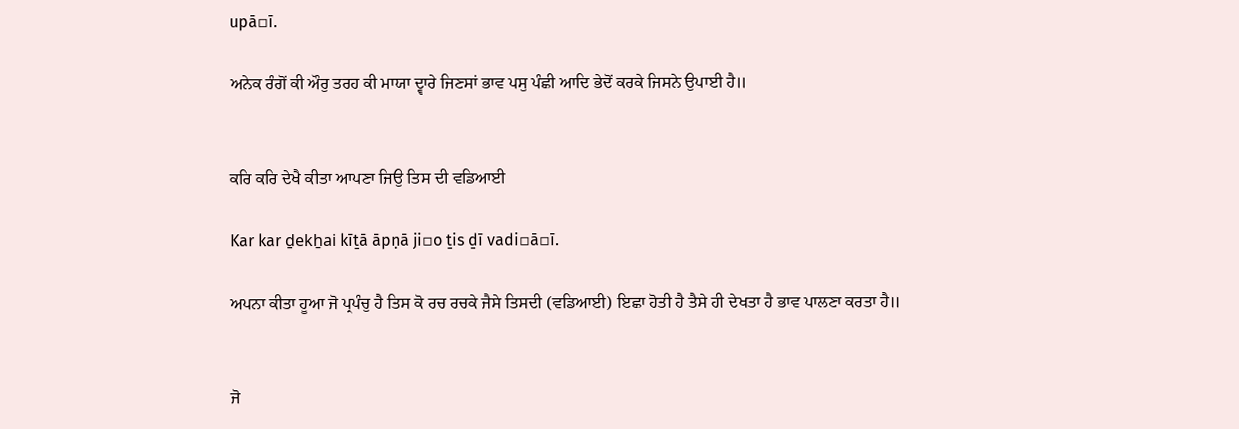upā▫ī.

ਅਨੇਕ ਰੰਗੋਂ ਕੀ ਔਰੁ ਤਰਹ ਕੀ ਮਾਯਾ ਦ੍ਵਾਰੇ ਜਿਣਸਾਂ ਭਾਵ ਪਸੁ ਪੰਛੀ ਆਦਿ ਭੇਦੋਂ ਕਰਕੇ ਜਿਸਨੇ ਉਪਾਈ ਹੈ॥


ਕਰਿ ਕਰਿ ਦੇਖੈ ਕੀਤਾ ਆਪਣਾ ਜਿਉ ਤਿਸ ਦੀ ਵਡਿਆਈ

Kar kar ḏekẖai kīṯā āpṇā ji▫o ṯis ḏī vadi▫ā▫ī.

ਅਪਨਾ ਕੀਤਾ ਹੂਆ ਜੋ ਪ੍ਰਪੰਚੁ ਹੈ ਤਿਸ ਕੋ ਰਚ ਰਚਕੇ ਜੈਸੇ ਤਿਸਦੀ (ਵਡਿਆਈ) ਇਛਾ ਹੋਤੀ ਹੈ ਤੈਸੇ ਹੀ ਦੇਖਤਾ ਹੈ ਭਾਵ ਪਾਲਣਾ ਕਰਤਾ ਹੈ॥


ਜੋ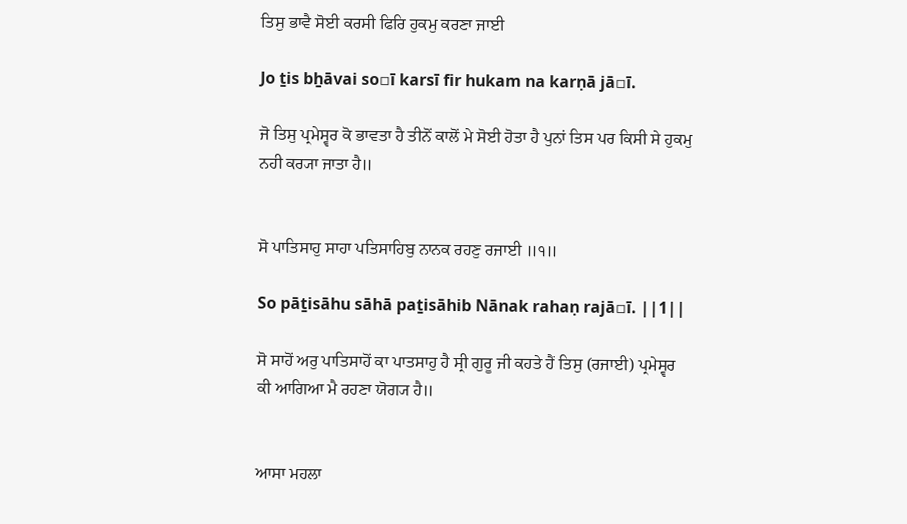ਤਿਸੁ ਭਾਵੈ ਸੋਈ ਕਰਸੀ ਫਿਰਿ ਹੁਕਮੁ ਕਰਣਾ ਜਾਈ

Jo ṯis bẖāvai so▫ī karsī fir hukam na karṇā jā▫ī.

ਜੋ ਤਿਸੁ ਪ੍ਰਮੇਸ੍ਵਰ ਕੋ ਭਾਵਤਾ ਹੈ ਤੀਨੋਂ ਕਾਲੋਂ ਮੇ ਸੋਈ ਹੋਤਾ ਹੈ ਪੁਨਾਂ ਤਿਸ ਪਰ ਕਿਸੀ ਸੇ ਹੁਕਮੁ ਨਹੀ ਕਰ੍ਯਾ ਜਾਤਾ ਹੈ॥


ਸੋ ਪਾਤਿਸਾਹੁ ਸਾਹਾ ਪਤਿਸਾਹਿਬੁ ਨਾਨਕ ਰਹਣੁ ਰਜਾਈ ॥੧॥

So pāṯisāhu sāhā paṯisāhib Nānak rahaṇ rajā▫ī. ||1||

ਸੋ ਸਾਹੋਂ ਅਰੁ ਪਾਤਿਸਾਹੋਂ ਕਾ ਪਾਤਸਾਹੁ ਹੈ ਸ੍ਰੀ ਗੁਰੂ ਜੀ ਕਹਤੇ ਹੈਂ ਤਿਸੁ (ਰਜਾਈ) ਪ੍ਰਮੇਸ੍ਵਰ ਕੀ ਆਗਿਆ ਮੈ ਰਹਣਾ ਯੋਗ੍ਯ ਹੈ॥


ਆਸਾ ਮਹਲਾ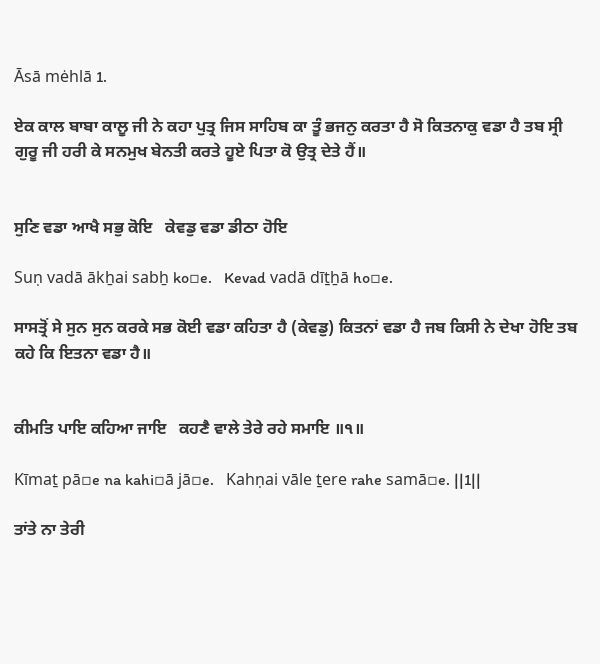Āsā mėhlā 1.

ਏਕ ਕਾਲ ਬਾਬਾ ਕਾਲੂ ਜੀ ਨੇ ਕਹਾ ਪੁਤ੍ਰ ਜਿਸ ਸਾਹਿਬ ਕਾ ਤੂੰ ਭਜਨੁ ਕਰਤਾ ਹੈ ਸੋ ਕਿਤਨਾਕੁ ਵਡਾ ਹੈ ਤਬ ਸ੍ਰੀ ਗੁਰੂ ਜੀ ਹਰੀ ਕੇ ਸਨਮੁਖ ਬੇਨਤੀ ਕਰਤੇ ਹੂਏ ਪਿਤਾ ਕੋ ਉਤ੍ਰ ਦੇਤੇ ਹੈਂ॥


ਸੁਣਿ ਵਡਾ ਆਖੈ ਸਭੁ ਕੋਇ   ਕੇਵਡੁ ਵਡਾ ਡੀਠਾ ਹੋਇ

Suṇ vadā ākẖai sabẖ ko▫e.   Kevad vadā dīṯẖā ho▫e.

ਸਾਸਤ੍ਰੋਂ ਸੇ ਸੁਨ ਸੁਨ ਕਰਕੇ ਸਭ ਕੋਈ ਵਡਾ ਕਹਿਤਾ ਹੈ (ਕੇਵਡੁ) ਕਿਤਨਾਂ ਵਡਾ ਹੈ ਜਬ ਕਿਸੀ ਨੇ ਦੇਖਾ ਹੋਇ ਤਬ ਕਹੇ ਕਿ ਇਤਨਾ ਵਡਾ ਹੈ॥


ਕੀਮਤਿ ਪਾਇ ਕਹਿਆ ਜਾਇ   ਕਹਣੈ ਵਾਲੇ ਤੇਰੇ ਰਹੇ ਸਮਾਇ ॥੧॥

Kīmaṯ pā▫e na kahi▫ā jā▫e.   Kahṇai vāle ṯere rahe samā▫e. ||1||

ਤਾਂਤੇ ਨਾ ਤੇਰੀ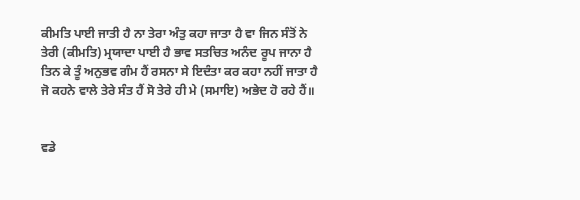ਕੀਮਤਿ ਪਾਈ ਜਾਤੀ ਹੈ ਨਾ ਤੇਰਾ ਅੰਤੁ ਕਹਾ ਜਾਤਾ ਹੈ ਵਾ ਜਿਨ ਸੰਤੋਂ ਨੇ ਤੇਰੀ (ਕੀਮਤਿ) ਮ੍ਰਯਾਦਾ ਪਾਈ ਹੈ ਭਾਵ ਸਤਚਿਤ ਅਨੰਦ ਰੂਪ ਜਾਨਾ ਹੈ ਤਿਨ ਕੇ ਤੂੰ ਅਨੁਭਵ ਗੰਮ ਹੈਂ ਰਸਨਾ ਸੇ ਇਦੰਤਾ ਕਰ ਕਹਾ ਨਹੀਂ ਜਾਤਾ ਹੈ ਜੋ ਕਹਨੇ ਵਾਲੇ ਤੇਰੇ ਸੰਤ ਹੈਂ ਸੋ ਤੇਰੇ ਹੀ ਮੇ (ਸਮਾਇ) ਅਭੇਦ ਹੋ ਰਹੇ ਹੈਂ॥


ਵਡੇ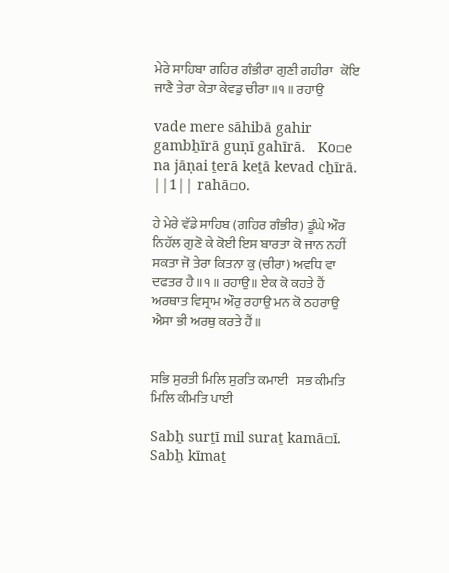ਮੇਰੇ ਸਾਹਿਬਾ ਗਹਿਰ ਗੰਭੀਰਾ ਗੁਣੀ ਗਹੀਰਾ   ਕੋਇ ਜਾਣੈ ਤੇਰਾ ਕੇਤਾ ਕੇਵਡੁ ਚੀਰਾ ॥੧॥ ਰਹਾਉ

vade mere sāhibā gahir gambẖīrā guṇī gahīrā.   Ko▫e na jāṇai ṯerā keṯā kevad cẖīrā. ||1|| rahā▫o.

ਹੇ ਮੇਰੇ ਵੱਡੇ ਸਾਹਿਬ (ਗਹਿਰ ਗੰਭੀਰ) ਡੂੰਘੇ ਔਰ ਨਿਹੱਲ ਗੁਣੋ ਕੇ ਕੋਈ ਇਸ ਬਾਰਤਾ ਕੋ ਜਾਨ ਨਹੀਂ ਸਕਤਾ ਜੋ ਤੇਰਾ ਕਿਤਨਾ ਕੁ (ਚੀਰਾ) ਅਵਧਿ ਵਾ ਦਫਤਰ ਹੈ॥੧॥ ਰਹਾਉ॥ ਏਕ ਕੋ ਕਹਤੇ ਹੈਂ ਅਰਥਾਤ ਵਿਸ੍ਰਾਮ ਔਰੁ ਰਹਾਉ ਮਨ ਕੋ ਠਹਰਾਉ ਐਸਾ ਭੀ ਅਰਥੁ ਕਰਤੇ ਹੈਂ॥


ਸਭਿ ਸੁਰਤੀ ਮਿਲਿ ਸੁਰਤਿ ਕਮਾਈ   ਸਭ ਕੀਮਤਿ ਮਿਲਿ ਕੀਮਤਿ ਪਾਈ

Sabẖ surṯī mil suraṯ kamā▫ī.   Sabẖ kīmaṯ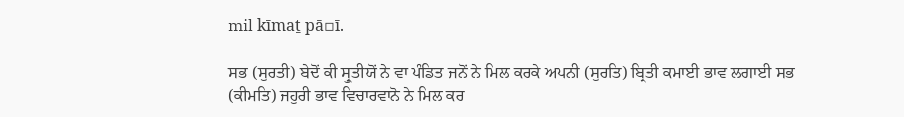mil kīmaṯ pā▫ī.

ਸਭ (ਸੁਰਤੀ) ਬੇਦੋਂ ਕੀ ਸ੍ਰੁਤੀਯੋਂ ਨੇ ਵਾ ਪੰਡਿਤ ਜਨੋਂ ਨੇ ਮਿਲ ਕਰਕੇ ਅਪਨੀ (ਸੁਰਤਿ) ਬ੍ਰਿਤੀ ਕਮਾਈ ਭਾਵ ਲਗਾਈ ਸਭ (ਕੀਮਤਿ) ਜਹੁਰੀ ਭਾਵ ਵਿਚਾਰਵਾਨੋ ਨੇ ਮਿਲ ਕਰ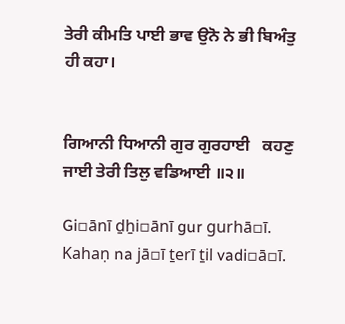ਤੇਰੀ ਕੀਮਤਿ ਪਾਈ ਭਾਵ ਉਨੋ ਨੇ ਭੀ ਬਿਅੰਤੁ ਹੀ ਕਹਾ।


ਗਿਆਨੀ ਧਿਆਨੀ ਗੁਰ ਗੁਰਹਾਈ   ਕਹਣੁ ਜਾਈ ਤੇਰੀ ਤਿਲੁ ਵਡਿਆਈ ॥੨॥

Gi▫ānī ḏẖi▫ānī gur gurhā▫ī.   Kahaṇ na jā▫ī ṯerī ṯil vadi▫ā▫ī.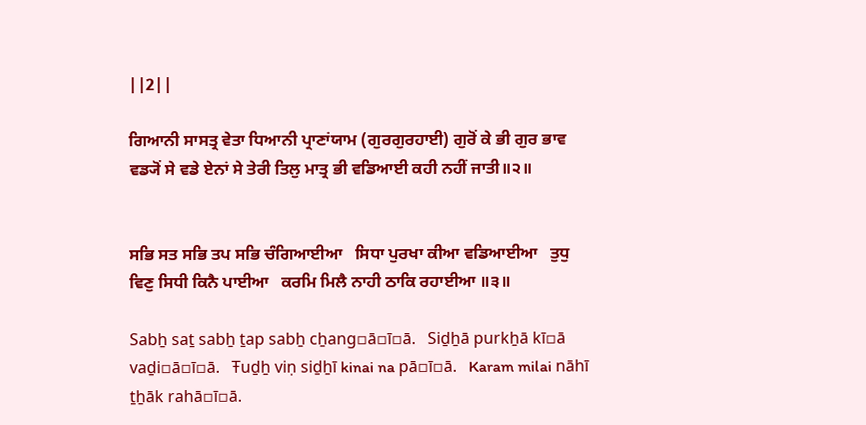||2||

ਗਿਆਨੀ ਸਾਸਤ੍ਰ ਵੇਤਾ ਧਿਆਨੀ ਪ੍ਰਾਣਾਂਯਾਮ (ਗੁਰਗੁਰਹਾਈ) ਗੁਰੋਂ ਕੇ ਭੀ ਗੁਰ ਭਾਵ ਵਡ੍ਯੋਂ ਸੇ ਵਡੇ ਏਨਾਂ ਸੇ ਤੇਰੀ ਤਿਲੁ ਮਾਤ੍ਰ ਭੀ ਵਡਿਆਈ ਕਹੀ ਨਹੀਂ ਜਾਤੀ॥੨॥


ਸਭਿ ਸਤ ਸਭਿ ਤਪ ਸਭਿ ਚੰਗਿਆਈਆ   ਸਿਧਾ ਪੁਰਖਾ ਕੀਆ ਵਡਿਆਈਆ   ਤੁਧੁ ਵਿਣੁ ਸਿਧੀ ਕਿਨੈ ਪਾਈਆ   ਕਰਮਿ ਮਿਲੈ ਨਾਹੀ ਠਾਕਿ ਰਹਾਈਆ ॥੩॥

Sabẖ saṯ sabẖ ṯap sabẖ cẖang▫ā▫ī▫ā.   Siḏẖā purkẖā kī▫ā vaḏi▫ā▫ī▫ā.   Ŧuḏẖ viṇ siḏẖī kinai na pā▫ī▫ā.   Karam milai nāhī ṯẖāk rahā▫ī▫ā.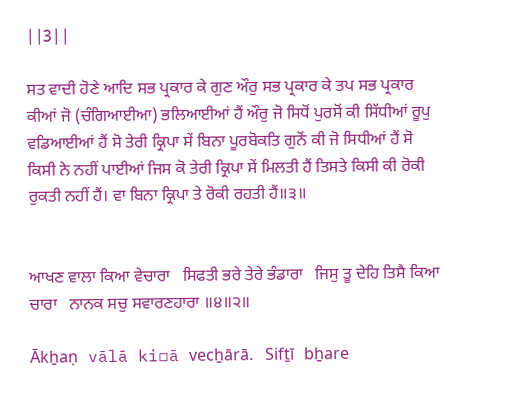||3||

ਸਤ ਵਾਦੀ ਹੋਣੇ ਆਦਿ ਸਭ ਪ੍ਰਕਾਰ ਕੇ ਗੁਣ ਔਰੁ ਸਭ ਪ੍ਰਕਾਰ ਕੇ ਤਪ ਸਭ ਪ੍ਰਕਾਰ ਕੀਆਂ ਜੋ (ਚੰਗਿਆਈਆ) ਭਲਿਆਈਆਂ ਹੈਂ ਔਰੁ ਜੋ ਸਿਧੋਂ ਪੁਰਸੋਂ ਕੀ ਸਿੱਧੀਆਂ ਰੂਪੁ ਵਡਿਆਈਆਂ ਹੈਂ ਸੋ ਤੇਰੀ ਕ੍ਰਿਪਾ ਸੇਂ ਬਿਨਾ ਪੂਰਬੋਕਤਿ ਗੁਨੋਂ ਕੀ ਜੋ ਸਿਧੀਆਂ ਹੈਂ ਸੋ ਕਿਸੀ ਨੇ ਨਹੀਂ ਪਾਈਆਂ ਜਿਸ ਕੋ ਤੇਰੀ ਕ੍ਰਿਪਾ ਸੇਂ ਮਿਲਤੀ ਹੈਂ ਤਿਸਤੇ ਕਿਸੀ ਕੀ ਰੋਕੀ ਰੁਕਤੀ ਨਹੀਂ ਹੈਂ। ਵਾ ਬਿਨਾ ਕ੍ਰਿਪਾ ਤੇ ਰੋਕੀ ਰਹਤੀ ਹੈਂ॥੩॥


ਆਖਣ ਵਾਲਾ ਕਿਆ ਵੇਚਾਰਾ   ਸਿਫਤੀ ਭਰੇ ਤੇਰੇ ਭੰਡਾਰਾ   ਜਿਸੁ ਤੂ ਦੇਹਿ ਤਿਸੈ ਕਿਆ ਚਾਰਾ   ਨਾਨਕ ਸਚੁ ਸਵਾਰਣਹਾਰਾ ॥੪॥੨॥

Ākẖaṇ vālā ki▫ā vecẖārā.   Sifṯī bẖare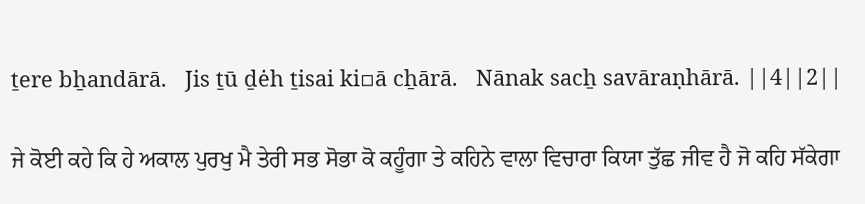ṯere bẖandārā.   Jis ṯū ḏėh ṯisai ki▫ā cẖārā.   Nānak sacẖ savāraṇhārā. ||4||2||

ਜੇ ਕੋਈ ਕਹੇ ਕਿ ਹੇ ਅਕਾਲ ਪੁਰਖੁ ਮੈ ਤੇਰੀ ਸਭ ਸੋਭਾ ਕੋ ਕਹੂੰਗਾ ਤੇ ਕਹਿਨੇ ਵਾਲਾ ਵਿਚਾਰਾ ਕਿਯਾ ਤੁੱਛ ਜੀਵ ਹੈ ਜੋ ਕਹਿ ਸੱਕੇਗਾ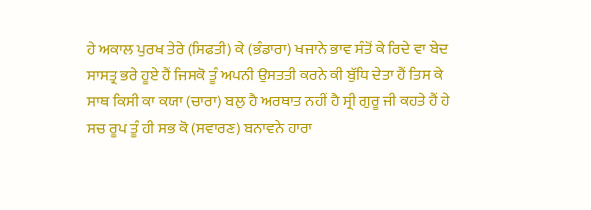ਹੇ ਅਕਾਲ ਪੁਰਖ ਤੇਰੇ (ਸਿਫਤੀ) ਕੇ (ਭੰਡਾਰਾ) ਖਜਾਨੇ ਭਾਵ ਸੰਤੋਂ ਕੇ ਰਿਦੇ ਵਾ ਬੇਦ ਸਾਸਤ੍ਰ ਭਰੇ ਹੂਏ ਹੈਂ ਜਿਸਕੋ ਤੂੰ ਅਪਨੀ ਉਸਤਤੀ ਕਰਨੇ ਕੀ ਬੁੱਧਿ ਦੇਤਾ ਹੈਂ ਤਿਸ ਕੇ ਸਾਥ ਕਿਸੀ ਕਾ ਕਯਾ (ਚਾਰਾ) ਬਲੁ ਹੈ ਅਰਥਾਤ ਨਹੀਂ ਹੈ ਸ੍ਰੀ ਗੁਰੂ ਜੀ ਕਹਤੇ ਹੈਂ ਹੇ ਸਚ ਰੂਪ ਤੂੰ ਹੀ ਸਭ ਕੋ (ਸਵਾਰਣ) ਬਨਾਵਨੇ ਹਾਰਾ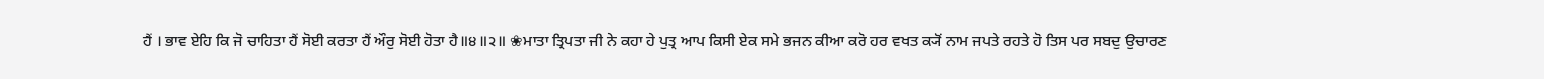ਹੈਂ । ਭਾਵ ਏਹਿ ਕਿ ਜੋ ਚਾਹਿਤਾ ਹੈਂ ਸੋਈ ਕਰਤਾ ਹੈਂ ਔਰੁ ਸੋਈ ਹੋਤਾ ਹੈ॥੪॥੨॥ ❀ਮਾਤਾ ਤ੍ਰਿਪਤਾ ਜੀ ਨੇ ਕਹਾ ਹੇ ਪੁਤ੍ਰ ਆਪ ਕਿਸੀ ਏਕ ਸਮੇ ਭਜਨ ਕੀਆ ਕਰੋ ਹਰ ਵਖਤ ਕ੍ਯੋਂ ਨਾਮ ਜਪਤੇ ਰਹਤੇ ਹੋ ਤਿਸ ਪਰ ਸਬਦੁ ਉਚਾਰਣ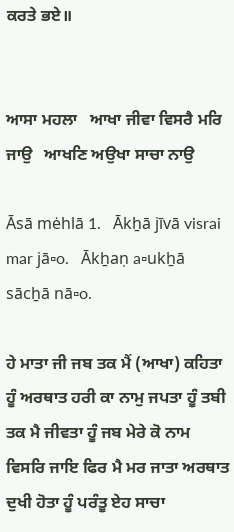ਕਰਤੇ ਭਏ॥


ਆਸਾ ਮਹਲਾ   ਆਖਾ ਜੀਵਾ ਵਿਸਰੈ ਮਰਿ ਜਾਉ   ਆਖਣਿ ਅਉਖਾ ਸਾਚਾ ਨਾਉ

Āsā mėhlā 1.   Ākẖā jīvā visrai mar jā▫o.   Ākẖaṇ a▫ukẖā sācẖā nā▫o.

ਹੇ ਮਾਤਾ ਜੀ ਜਬ ਤਕ ਮੈਂ (ਆਖਾ) ਕਹਿਤਾ ਹੂੰ ਅਰਥਾਤ ਹਰੀ ਕਾ ਨਾਮੁ ਜਪਤਾ ਹੂੰ ਤਬੀ ਤਕ ਮੈ ਜੀਵਤਾ ਹੂੰ ਜਬ ਮੇਰੇ ਕੋ ਨਾਮ ਵਿਸਰਿ ਜਾਇ ਫਿਰ ਮੈ ਮਰ ਜਾਤਾ ਅਰਥਾਤ ਦੁਖੀ ਹੋਤਾ ਹੂੰ ਪਰੰਤੂ ਏਹ ਸਾਚਾ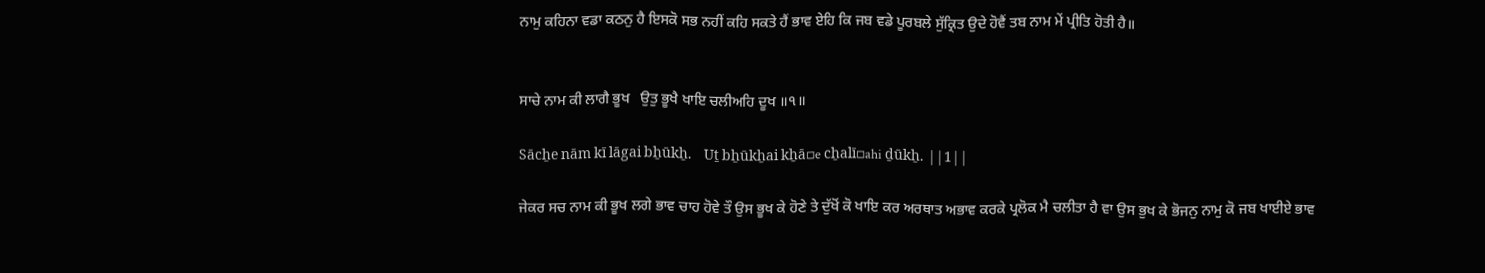ਨਾਮੁ ਕਹਿਨਾ ਵਡਾ ਕਠਨੁ ਹੈ ਇਸਕੋ ਸਭ ਨਹੀਂ ਕਹਿ ਸਕਤੇ ਹੈਂ ਭਾਵ ਏਹਿ ਕਿ ਜਬ ਵਡੇ ਪੂਰਬਲੇ ਸੁੱਕ੍ਰਿਤ ਉਦੇ ਹੋਵੈਂ ਤਬ ਨਾਮ ਮੇਂ ਪ੍ਰੀਤਿ ਹੋਤੀ ਹੈ॥


ਸਾਚੇ ਨਾਮ ਕੀ ਲਾਗੈ ਭੂਖ   ਉਤੁ ਭੂਖੈ ਖਾਇ ਚਲੀਅਹਿ ਦੂਖ ॥੧॥

Sācẖe nām kī lāgai bẖūkẖ.   Uṯ bẖūkẖai kẖā▫e cẖalī▫ahi ḏūkẖ. ||1||

ਜੇਕਰ ਸਚ ਨਾਮ ਕੀ ਭੂਖ ਲਗੇ ਭਾਵ ਚਾਹ ਹੋਵੇ ਤੌ ਉਸ ਭੂਖ ਕੇ ਹੋਣੇ ਤੇ ਦੁੱਖੋਂ ਕੋ ਖਾਇ ਕਰ ਅਰਥਾਤ ਅਭਾਵ ਕਰਕੇ ਪ੍ਰਲੋਕ ਮੈ ਚਲੀਤਾ ਹੈ ਵਾ ਉਸ ਭੁਖ ਕੇ ਭੋਜਨੁ ਨਾਮੁ ਕੋ ਜਬ ਖਾਈਏ ਭਾਵ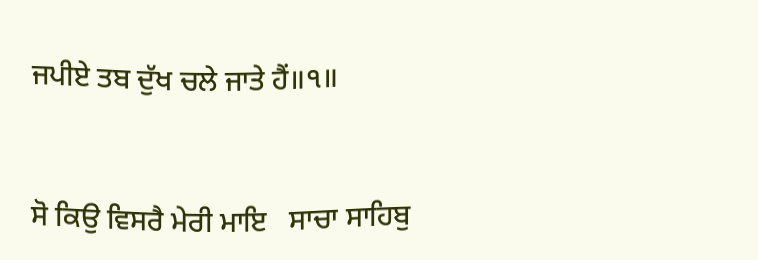ਜਪੀਏ ਤਬ ਦੁੱਖ ਚਲੇ ਜਾਤੇ ਹੈਂ॥੧॥


ਸੋ ਕਿਉ ਵਿਸਰੈ ਮੇਰੀ ਮਾਇ   ਸਾਚਾ ਸਾਹਿਬੁ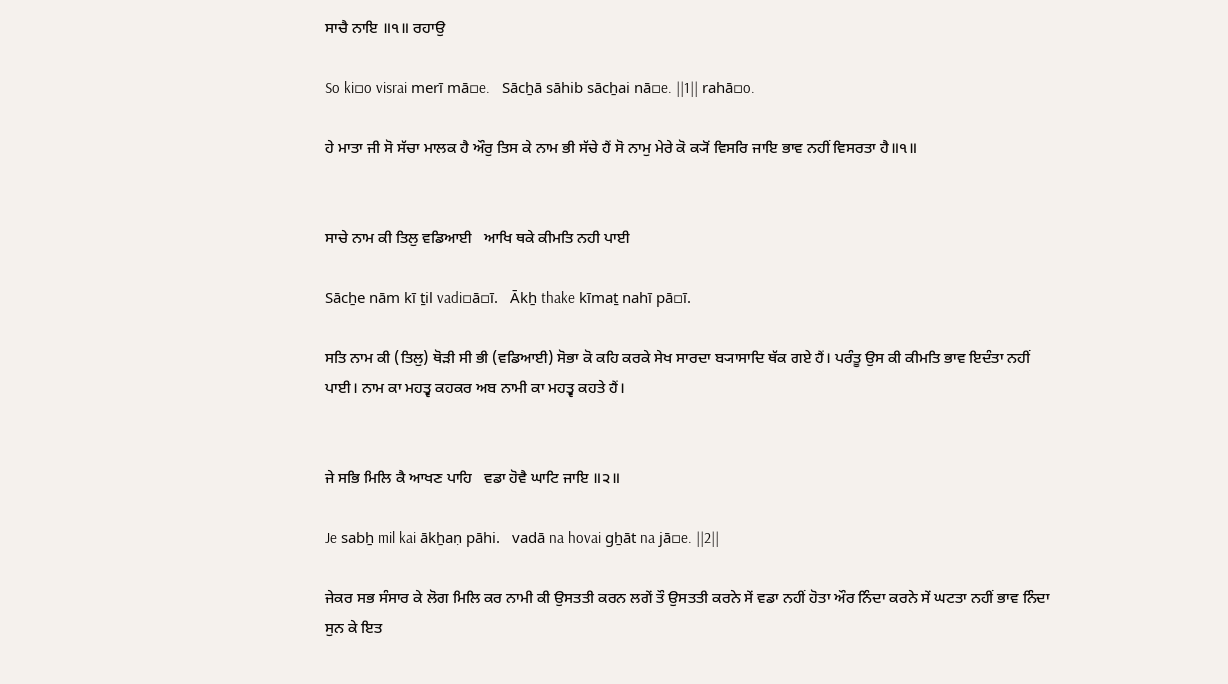ਸਾਚੈ ਨਾਇ ॥੧॥ ਰਹਾਉ

So ki▫o visrai merī mā▫e.   Sācẖā sāhib sācẖai nā▫e. ||1|| rahā▫o.

ਹੇ ਮਾਤਾ ਜੀ ਸੋ ਸੱਚਾ ਮਾਲਕ ਹੈ ਔਰੁ ਤਿਸ ਕੇ ਨਾਮ ਭੀ ਸੱਚੇ ਹੈਂ ਸੋ ਨਾਮੁ ਮੇਰੇ ਕੋ ਕ੍ਯੋਂ ਵਿਸਰਿ ਜਾਇ ਭਾਵ ਨਹੀਂ ਵਿਸਰਤਾ ਹੈ॥੧॥


ਸਾਚੇ ਨਾਮ ਕੀ ਤਿਲੁ ਵਡਿਆਈ   ਆਖਿ ਥਕੇ ਕੀਮਤਿ ਨਹੀ ਪਾਈ

Sācẖe nām kī ṯil vadi▫ā▫ī.   Ākẖ thake kīmaṯ nahī pā▫ī.

ਸਤਿ ਨਾਮ ਕੀ (ਤਿਲੁ) ਥੋੜੀ ਸੀ ਭੀ (ਵਡਿਆਈ) ਸੋਭਾ ਕੋ ਕਹਿ ਕਰਕੇ ਸੇਖ ਸਾਰਦਾ ਬ੍ਯਾਸਾਦਿ ਥੱਕ ਗਏ ਹੈਂ। ਪਰੰਤੂ ਉਸ ਕੀ ਕੀਮਤਿ ਭਾਵ ਇਦੰਤਾ ਨਹੀਂ ਪਾਈ। ਨਾਮ ਕਾ ਮਹਤ੍ਵ ਕਹਕਰ ਅਬ ਨਾਮੀ ਕਾ ਮਹਤ੍ਵ ਕਹਤੇ ਹੈਂ।


ਜੇ ਸਭਿ ਮਿਲਿ ਕੈ ਆਖਣ ਪਾਹਿ   ਵਡਾ ਹੋਵੈ ਘਾਟਿ ਜਾਇ ॥੨॥

Je sabẖ mil kai ākẖaṇ pāhi.   vadā na hovai gẖāt na jā▫e. ||2||

ਜੇਕਰ ਸਭ ਸੰਸਾਰ ਕੇ ਲੋਗ ਮਿਲਿ ਕਰ ਨਾਮੀ ਕੀ ਉਸਤਤੀ ਕਰਨ ਲਗੇਂ ਤੌ ਉਸਤਤੀ ਕਰਨੇ ਸੇਂ ਵਡਾ ਨਹੀਂ ਹੋਤਾ ਔਰ ਨਿੰਦਾ ਕਰਨੇ ਸੇਂ ਘਟਤਾ ਨਹੀਂ ਭਾਵ ਨਿੰਦਾ ਸੁਨ ਕੇ ਇਤ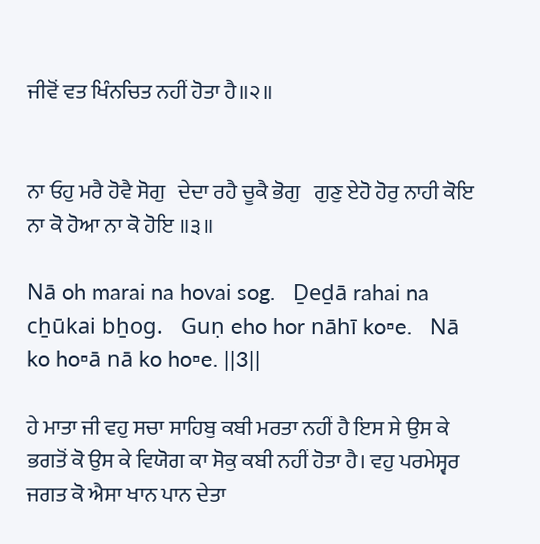ਜੀਵੋਂ ਵਤ ਖਿੰਨਚਿਤ ਨਹੀਂ ਹੋਤਾ ਹੈ॥੨॥


ਨਾ ਓਹੁ ਮਰੈ ਹੋਵੈ ਸੋਗੁ   ਦੇਦਾ ਰਹੈ ਚੂਕੈ ਭੋਗੁ   ਗੁਣੁ ਏਹੋ ਹੋਰੁ ਨਾਹੀ ਕੋਇ   ਨਾ ਕੋ ਹੋਆ ਨਾ ਕੋ ਹੋਇ ॥੩॥

Nā oh marai na hovai sog.   Ḏeḏā rahai na cẖūkai bẖog.   Guṇ eho hor nāhī ko▫e.   Nā ko ho▫ā nā ko ho▫e. ||3||

ਹੇ ਮਾਤਾ ਜੀ ਵਹੁ ਸਚਾ ਸਾਹਿਬੁ ਕਬੀ ਮਰਤਾ ਨਹੀਂ ਹੈ ਇਸ ਸੇ ਉਸ ਕੇ ਭਗਤੋਂ ਕੋ ਉਸ ਕੇ ਵਿਯੋਗ ਕਾ ਸੋਕੁ ਕਬੀ ਨਹੀਂ ਹੋਤਾ ਹੈ। ਵਹੁ ਪਰਮੇਸ੍ਵਰ ਜਗਤ ਕੋ ਐਸਾ ਖਾਨ ਪਾਨ ਦੇਤਾ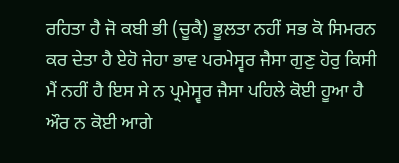ਰਹਿਤਾ ਹੈ ਜੋ ਕਬੀ ਭੀ (ਚੂਕੈ) ਭੂਲਤਾ ਨਹੀਂ ਸਭ ਕੋ ਸਿਮਰਨ ਕਰ ਦੇਤਾ ਹੈ ਏਹੋ ਜੇਹਾ ਭਾਵ ਪਰਮੇਸ੍ਵਰ ਜੈਸਾ ਗੁਣੁ ਹੋਰੁ ਕਿਸੀ ਮੈਂ ਨਹੀਂ ਹੈ ਇਸ ਸੇ ਨ ਪ੍ਰਮੇਸ੍ਵਰ ਜੈਸਾ ਪਹਿਲੇ ਕੋਈ ਹੂਆ ਹੈ ਔਰ ਨ ਕੋਈ ਆਗੇ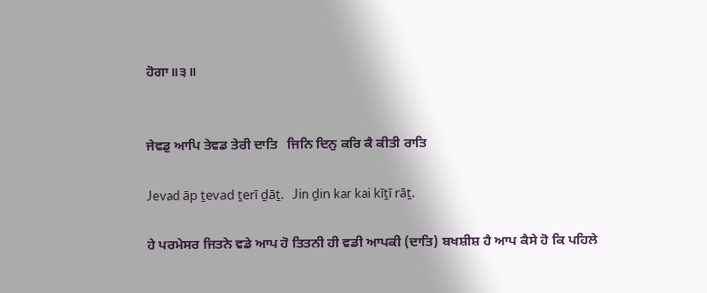ਹੋਗਾ॥੩॥


ਜੇਵਡੁ ਆਪਿ ਤੇਵਡ ਤੇਰੀ ਦਾਤਿ   ਜਿਨਿ ਦਿਨੁ ਕਰਿ ਕੈ ਕੀਤੀ ਰਾਤਿ

Jevad āp ṯevad ṯerī ḏāṯ.   Jin ḏin kar kai kīṯī rāṯ.

ਹੇ ਪਰਮੇਸਰ ਜਿਤਨੇ ਵਡੇ ਆਪ ਹੋ ਤਿਤਨੀ ਹੀ ਵਡੀ ਆਪਕੀ (ਦਾਤਿ) ਬਖਸ਼ੀਸ਼ ਹੈ ਆਪ ਕੈਸੇ ਹੋ ਕਿ ਪਹਿਲੇ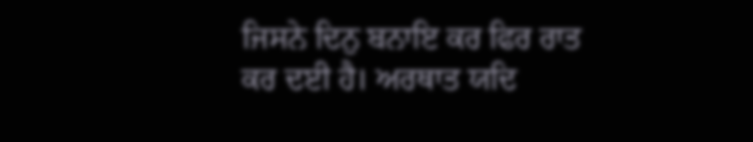ਜਿਸਨੇ ਦਿਨੁ ਬਨਾਇ ਕਰ ਫਿਰ ਰਾਤ ਕਰ ਦਈ ਹੈ। ਅਰਥਾਤ ਯਦਿ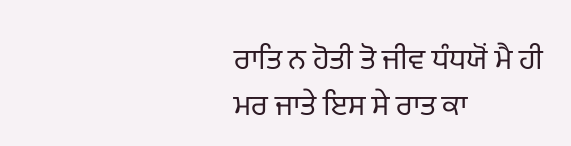ਰਾਤਿ ਨ ਹੋਤੀ ਤੋ ਜੀਵ ਧੰਧਯੋਂ ਮੈ ਹੀ ਮਰ ਜਾਤੇ ਇਸ ਸੇ ਰਾਤ ਕਾ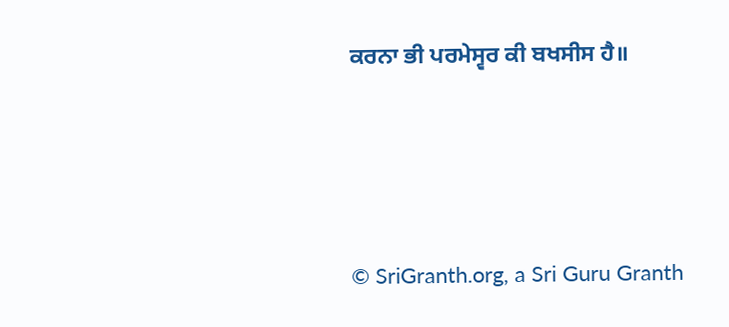ਕਰਨਾ ਭੀ ਪਰਮੇਸ੍ਵਰ ਕੀ ਬਖਸੀਸ ਹੈ॥





© SriGranth.org, a Sri Guru Granth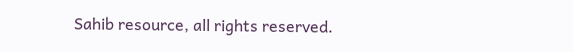Sahib resource, all rights reserved.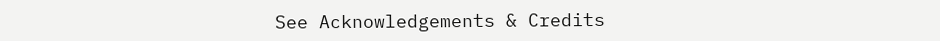See Acknowledgements & Credits